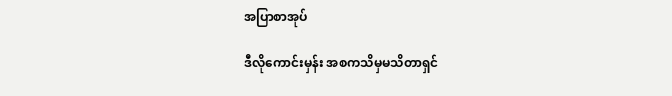အပြာစာအုပ်

ဒီလိုကောင်းမှန်း အစကသိမှမသိတာရှင်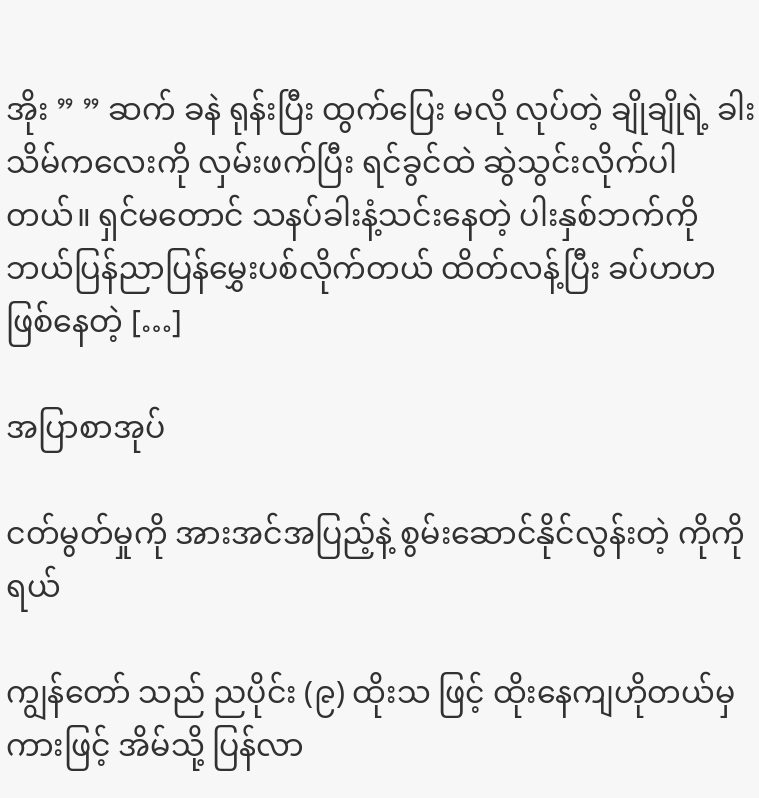အိုး ” ” ဆက် ခနဲ ရုန်းပြီး ထွက်ပြေး မလို လုပ်တဲ့ ချိုချိုရဲ့ ခါးသိမ်ကလေးကို လှမ်းဖက်ပြီး ရင်ခွင်ထဲ ဆွဲသွင်းလိုက်ပါတယ်။ ရှင်မတောင် သနပ်ခါးနံ့သင်းနေတဲ့ ပါးနှစ်ဘက်ကို ဘယ်ပြန်ညာပြန်မွှေးပစ်လိုက်တယ် ထိတ်လန့်ပြီး ခပ်ဟဟဖြစ်နေတဲ့ […]

အပြာစာအုပ်

ငတ်မွတ်မှုကို အားအင်အပြည့်နဲ့ စွမ်းဆောင်နိုင်လွန်းတဲ့ ကိုကိုရယ်

ကျွန်တော် သည် ညပိုင်း (၉) ထိုးသ ဖြင့် ထိုးနေကျဟိုတယ်မှ ကားဖြင့် အိမ်သို့ ပြန်လာ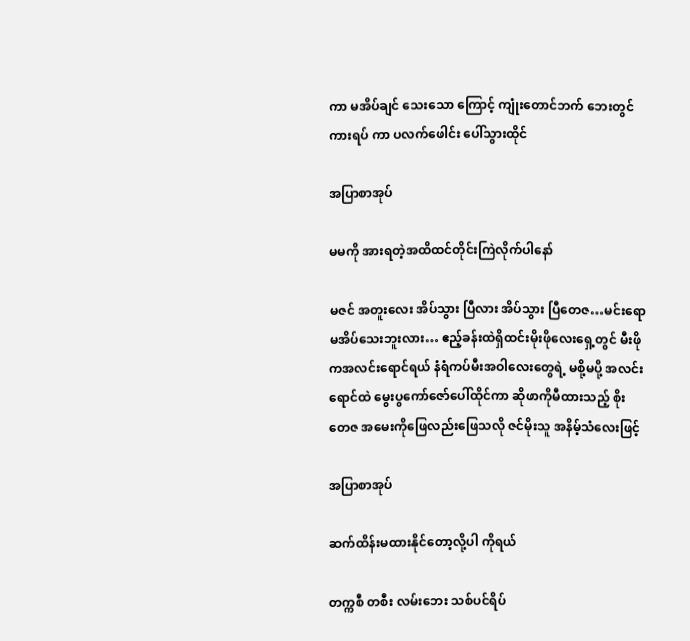ကာ မအိပ်ချင် သေးသော ကြောင့် ကျုံးတောင်ဘက် ဘေးတွင် ကားရပ် ကာ ပလက်ဖေါင်း ပေါ်သွားထိုင်

အပြာစာအုပ်

မမကို အားရတဲ့အထိထင်တိုင်းကြဲလိုက်ပါနော်

မဇင် အတူးလေး အိပ်သွား ပြီလား အိပ်သွား ပြီတေဇ…မင်းရော မအိပ်သေးဘူးလား… ဧည့်ခန်းထဲရှိထင်းမိုးဖိုလေးရှေ့တွင် မီးဖို ကအလင်းရောင်ရယ် နံရံကပ်မီးအဝါလေးတွေရဲ့ မစို့မပို့ အလင်းရောင်ထဲ မွေးပွကော်ဇော်ပေါ်ထိုင်ကာ ဆိုဖာကိုမီထားသည့် စိုး တေဇ အမေးကိုဖြေလည်းဖြေသလို ဇင်မိုးသူ အနိမ့်သံလေးဖြင့်

အပြာစာအုပ်

ဆက်ထိန်းမထားနိုင်တော့လို့ပါ ကိုရယ်

တက္ကစီ တစီး လမ်းဘေး သစ်ပင်ရိပ်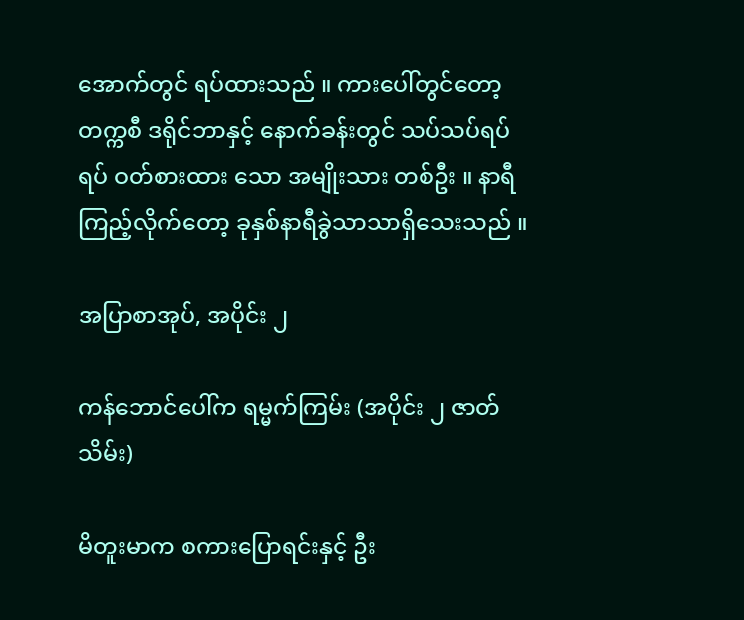အောက်တွင် ရပ်ထားသည် ။ ကားပေါ်တွင်တော့ တက္ကစီ ဒရိုင်ဘာနှင့် နောက်ခန်းတွင် သပ်သပ်ရပ်ရပ် ဝတ်စားထား သော အမျိုးသား တစ်ဦး ။ နာရီ ကြည့်လိုက်တော့ ခုနှစ်နာရီခွဲသာသာရှိသေးသည် ။

အပြာစာအုပ်, အပိုင်း ၂

ကန်ဘောင်ပေါ်က ရမ္မက်ကြမ်း (အပိုင်း ၂ ဇာတ်သိမ်း)

မိတူးမာက စကားပြောရင်းနှင့် ဦး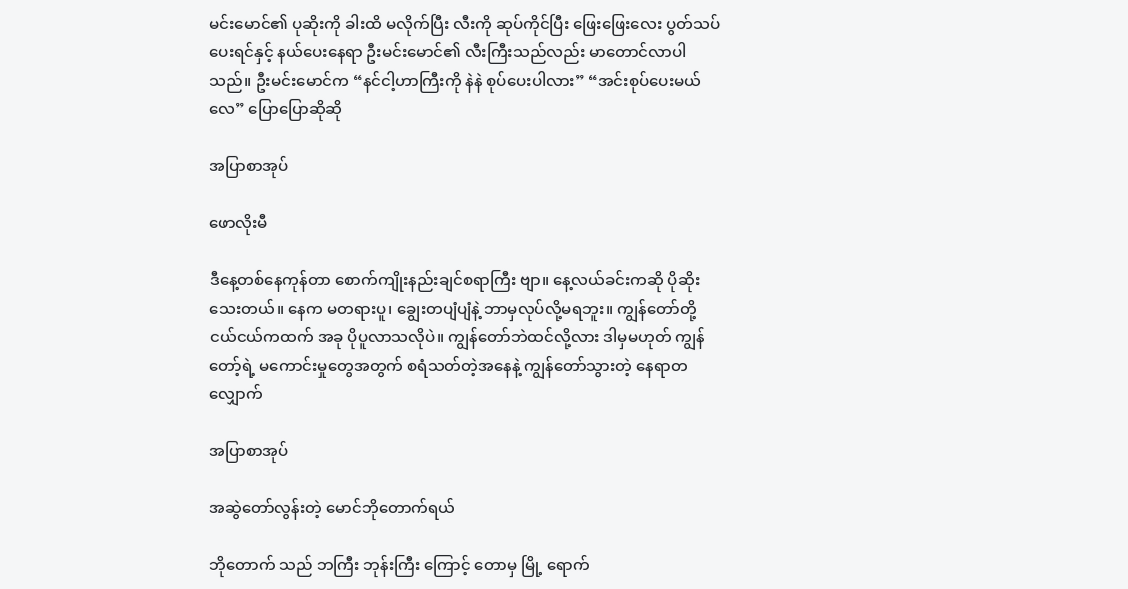မင်းမောင်၏ ပုဆိုးကို ခါးထိ မလိုက်ပြီး လီးကို ဆုပ်ကိုင်ပြီး ဖြေးဖြေးလေး ပွတ်သပ်ပေးရင်နှင့် နယ်ပေးနေရာ ဦးမင်းမောင်၏ လီးကြီးသည်လည်း မာတောင်လာပါသည်။ ဦးမင်းမောင်က “နင်ငါ့ဟာကြီးကို နဲနဲ စုပ်ပေးပါလား” “အင်းစုပ်ပေးမယ်လေ” ပြောပြောဆိုဆို

အပြာစာအုပ်

ဖောလိုးမီ

ဒီနေ့တစ်နေကုန်တာ စောက်ကျိုးနည်းချင်စရာကြီး ဗျာ။ နေ့လယ်ခင်းကဆို ပိုဆိုးသေးတယ်။ နေက မတရားပူ၊ ချွေးတပျံပျံနဲ့ ဘာမှလုပ်လို့မရဘူး။ ကျွန်တော်တို့ ငယ်ငယ်ကထက် အခု ပိုပူလာသလိုပဲ။ ကျွန်တော်ဘဲထင်လို့လား ဒါမှမဟုတ် ကျွန်တော့်ရဲ့ မကောင်းမှုတွေအတွက် စရံသတ်တဲ့အနေနဲ့ ကျွန်တော်သွားတဲ့ နေရာတလျှောက်

အပြာစာအုပ်

အဆွဲတော်လွန်းတဲ့ မောင်ဘိုတောက်ရယ်

ဘိုတောက် သည် ဘကြီး ဘုန်းကြီး ကြောင့် တောမှ မြို့ ရောက်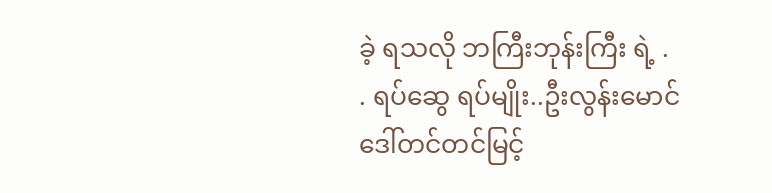ခဲ့ ရသလို ဘကြီးဘုန်းကြီး ရဲ့ . . ရပ်ဆွေ ရပ်မျိုး..ဦးလွန်းမောင်ဒေါ်တင်တင်မြင့်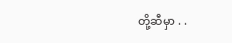တို့ဆီမှာ . .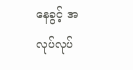နေခွင့် အ လုပ်လုပ်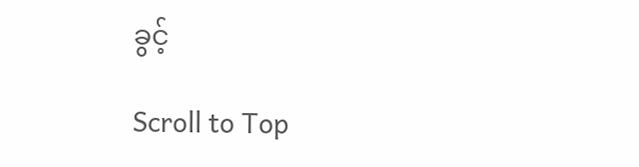ခွင့်

Scroll to Top